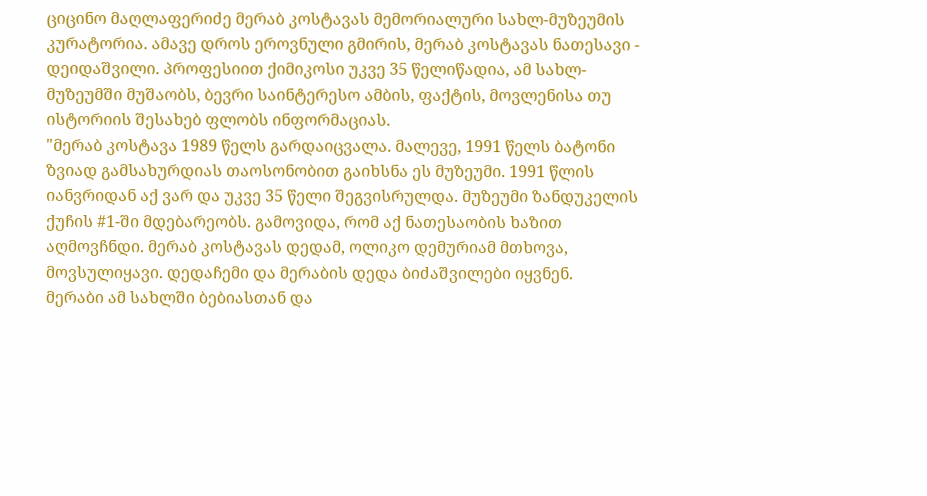ციცინო მაღლაფერიძე მერაბ კოსტავას მემორიალური სახლ-მუზეუმის კურატორია. ამავე დროს ეროვნული გმირის, მერაბ კოსტავას ნათესავი - დეიდაშვილი. პროფესიით ქიმიკოსი უკვე 35 წელიწადია, ამ სახლ-მუზეუმში მუშაობს, ბევრი საინტერესო ამბის, ფაქტის, მოვლენისა თუ ისტორიის შესახებ ფლობს ინფორმაციას.
"მერაბ კოსტავა 1989 წელს გარდაიცვალა. მალევე, 1991 წელს ბატონი ზვიად გამსახურდიას თაოსონობით გაიხსნა ეს მუზეუმი. 1991 წლის იანვრიდან აქ ვარ და უკვე 35 წელი შეგვისრულდა. მუზეუმი ზანდუკელის ქუჩის #1-ში მდებარეობს. გამოვიდა, რომ აქ ნათესაობის ხაზით აღმოვჩნდი. მერაბ კოსტავას დედამ, ოლიკო დემურიამ მთხოვა, მოვსულიყავი. დედაჩემი და მერაბის დედა ბიძაშვილები იყვნენ.
მერაბი ამ სახლში ბებიასთან და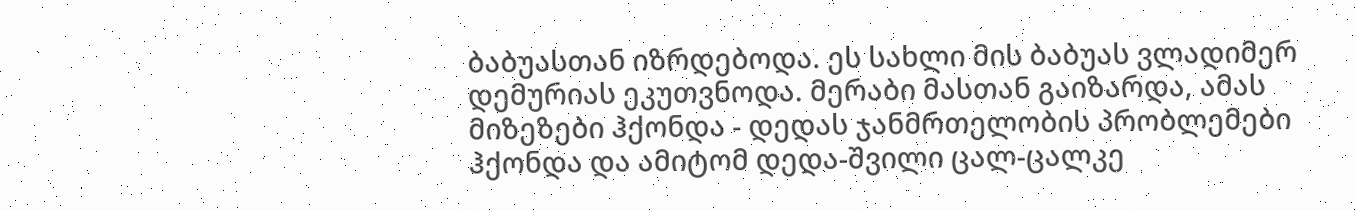ბაბუასთან იზრდებოდა. ეს სახლი მის ბაბუას ვლადიმერ დემურიას ეკუთვნოდა. მერაბი მასთან გაიზარდა, ამას მიზეზები ჰქონდა - დედას ჯანმრთელობის პრობლემები ჰქონდა და ამიტომ დედა-შვილი ცალ-ცალკე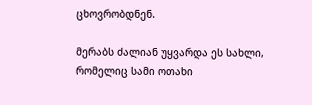ცხოვრობდნენ.

მერაბს ძალიან უყვარდა ეს სახლი, რომელიც სამი ოთახი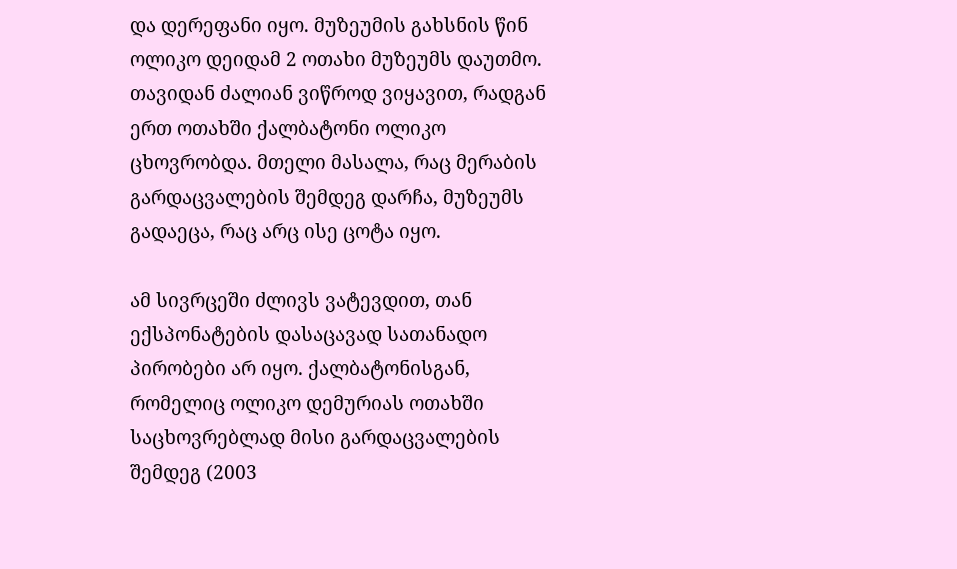და დერეფანი იყო. მუზეუმის გახსნის წინ ოლიკო დეიდამ 2 ოთახი მუზეუმს დაუთმო. თავიდან ძალიან ვიწროდ ვიყავით, რადგან ერთ ოთახში ქალბატონი ოლიკო ცხოვრობდა. მთელი მასალა, რაც მერაბის გარდაცვალების შემდეგ დარჩა, მუზეუმს გადაეცა, რაც არც ისე ცოტა იყო.

ამ სივრცეში ძლივს ვატევდით, თან ექსპონატების დასაცავად სათანადო პირობები არ იყო. ქალბატონისგან, რომელიც ოლიკო დემურიას ოთახში საცხოვრებლად მისი გარდაცვალების შემდეგ (2003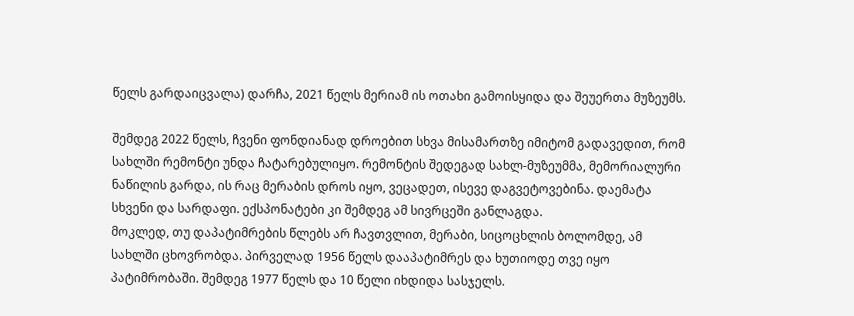წელს გარდაიცვალა) დარჩა, 2021 წელს მერიამ ის ოთახი გამოისყიდა და შეუერთა მუზეუმს.

შემდეგ 2022 წელს, ჩვენი ფონდიანად დროებით სხვა მისამართზე იმიტომ გადავედით, რომ სახლში რემონტი უნდა ჩატარებულიყო. რემონტის შედეგად სახლ-მუზეუმმა, მემორიალური ნაწილის გარდა, ის რაც მერაბის დროს იყო, ვეცადეთ, ისევე დაგვეტოვებინა. დაემატა სხვენი და სარდაფი. ექსპონატები კი შემდეგ ამ სივრცეში განლაგდა.
მოკლედ, თუ დაპატიმრების წლებს არ ჩავთვლით, მერაბი, სიცოცხლის ბოლომდე, ამ სახლში ცხოვრობდა. პირველად 1956 წელს დააპატიმრეს და ხუთიოდე თვე იყო პატიმრობაში. შემდეგ 1977 წელს და 10 წელი იხდიდა სასჯელს.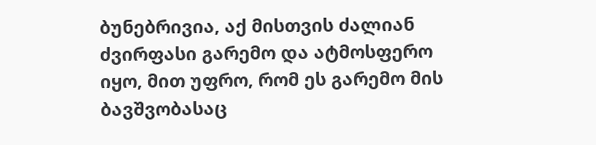ბუნებრივია, აქ მისთვის ძალიან ძვირფასი გარემო და ატმოსფერო იყო, მით უფრო, რომ ეს გარემო მის ბავშვობასაც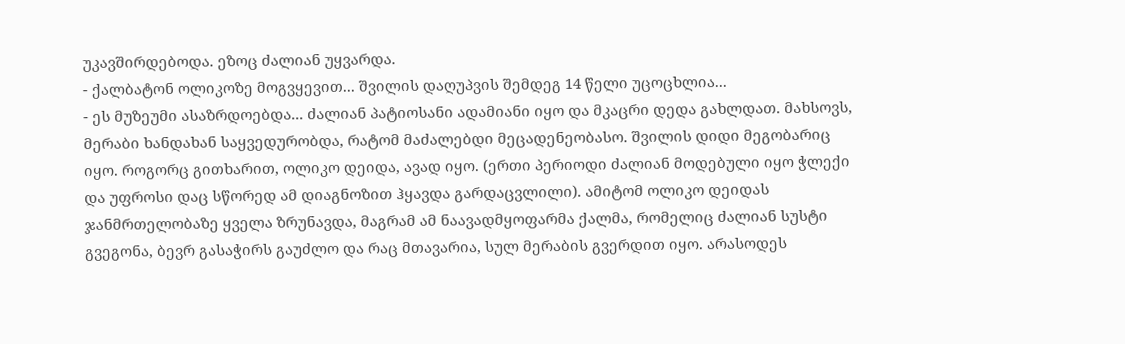უკავშირდებოდა. ეზოც ძალიან უყვარდა.
- ქალბატონ ოლიკოზე მოგვყევით... შვილის დაღუპვის შემდეგ 14 წელი უცოცხლია...
- ეს მუზეუმი ასაზრდოებდა... ძალიან პატიოსანი ადამიანი იყო და მკაცრი დედა გახლდათ. მახსოვს, მერაბი ხანდახან საყვედურობდა, რატომ მაძალებდი მეცადენეობასო. შვილის დიდი მეგობარიც იყო. როგორც გითხარით, ოლიკო დეიდა, ავად იყო. (ერთი პერიოდი ძალიან მოდებული იყო ჭლექი და უფროსი დაც სწორედ ამ დიაგნოზით ჰყავდა გარდაცვლილი). ამიტომ ოლიკო დეიდას ჯანმრთელობაზე ყველა ზრუნავდა, მაგრამ ამ ნაავადმყოფარმა ქალმა, რომელიც ძალიან სუსტი გვეგონა, ბევრ გასაჭირს გაუძლო და რაც მთავარია, სულ მერაბის გვერდით იყო. არასოდეს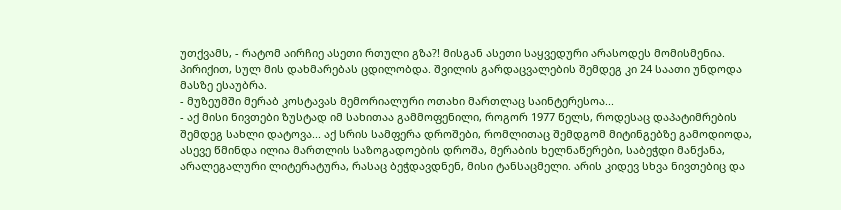უთქვამს, - რატომ აირჩიე ასეთი რთული გზა?! მისგან ასეთი საყვედური არასოდეს მომისმენია. პირიქით, სულ მის დახმარებას ცდილობდა. შვილის გარდაცვალების შემდეგ კი 24 საათი უნდოდა მასზე ესაუბრა.
- მუზეუმში მერაბ კოსტავას მემორიალური ოთახი მართლაც საინტერესოა...
- აქ მისი ნივთები ზუსტად იმ სახითაა გამმოფენილი, როგორ 1977 წელს, როდესაც დაპატიმრების შემდეგ სახლი დატოვა... აქ სრის სამფერა დროშები, რომლითაც შემდგომ მიტინგებზე გამოდიოდა, ასევე წმინდა ილია მართლის საზოგადოების დროშა, მერაბის ხელნაწერები, საბეჭდი მანქანა, არალეგალური ლიტერატურა, რასაც ბეჭდავდნენ, მისი ტანსაცმელი. არის კიდევ სხვა ნივთებიც და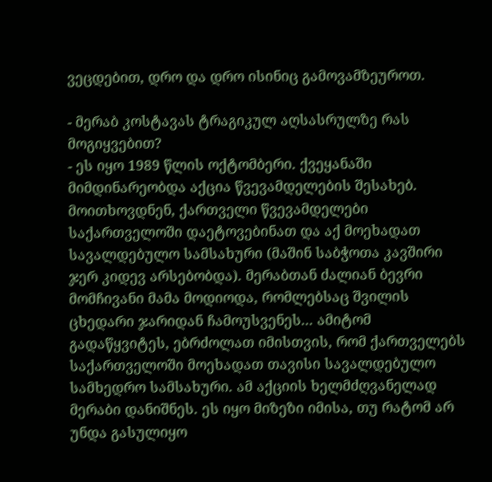ვეცდებით, დრო და დრო ისინიც გამოვამზეუროთ.

- მერაბ კოსტავას ტრაგიკულ აღსასრულზე რას მოგიყვებით?
- ეს იყო 1989 წლის ოქტომბერი. ქვეყანაში მიმდინარეობდა აქცია წვევამდელების შესახებ. მოითხოვდნენ, ქართველი წვევამდელები საქართველოში დაეტოვებინათ და აქ მოეხადათ სავალდებულო სამსახური (მაშინ საბჭოთა კავშირი ჯერ კიდევ არსებობდა). მერაბთან ძალიან ბევრი მომჩივანი მამა მოდიოდა, რომლებსაც შვილის ცხედარი ჯარიდან ჩამოუსვენეს... ამიტომ გადაწყვიტეს, ებრძოლათ იმისთვის, რომ ქართველებს საქართველოში მოეხადათ თავისი სავალდებულო სამხედრო სამსახური. ამ აქციის ხელმძღვანელად მერაბი დანიშნეს. ეს იყო მიზეზი იმისა, თუ რატომ არ უნდა გასულიყო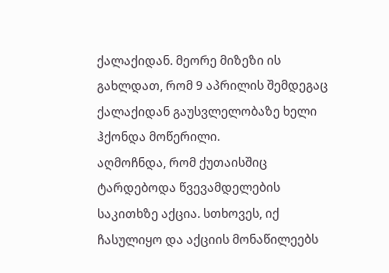ქალაქიდან. მეორე მიზეზი ის გახლდათ, რომ 9 აპრილის შემდეგაც ქალაქიდან გაუსვლელობაზე ხელი ჰქონდა მოწერილი.
აღმოჩნდა, რომ ქუთაისშიც ტარდებოდა წვევამდელების საკითხზე აქცია. სთხოვეს, იქ ჩასულიყო და აქციის მონაწილეებს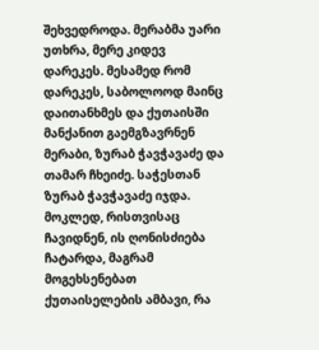შეხვედროდა. მერაბმა უარი უთხრა, მერე კიდევ დარეკეს. მესამედ რომ დარეკეს, საბოლოოდ მაინც დაითანხმეს და ქუთაისში მანქანით გაემგზავრნენ მერაბი, ზურაბ ჭავჭავაძე და თამარ ჩხეიძე. საჭესთან ზურაბ ჭავჭავაძე იჯდა.
მოკლედ, რისთვისაც ჩავიდნენ, ის ღონისძიება ჩატარდა, მაგრამ მოგეხსენებათ ქუთაისელების ამბავი, რა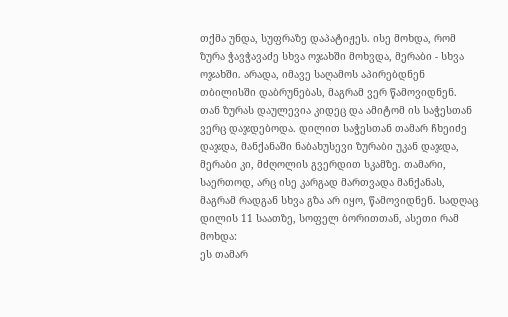თქმა უნდა, სუფრაზე დაპატიჟეს. ისე მოხდა, რომ ზურა ჭავჭავაძე სხვა ოჯახში მოხვდა, მერაბი - სხვა ოჯახში. არადა, იმავე საღამოს აპირებდნენ თბილისში დაბრუნებას, მაგრამ ვერ წამოვიდნენ. თან ზურას დაულევია კიდეც და ამიტომ ის საჭესთან ვერც დაჯდებოდა. დილით საჭესთან თამარ ჩხეიძე დაჯდა, მანქანაში ნაბახუსევი ზურაბი უკან დაჯდა, მერაბი კი, მძღოლის გვერდით სკამზე. თამარი, საერთოდ, არც ისე კარგად მართვადა მანქანას, მაგრამ რადგან სხვა გზა არ იყო, წამოვიდნენ. სადღაც დილის 11 საათზე, სოფელ ბორითთან, ასეთი რამ მოხდა:
ეს თამარ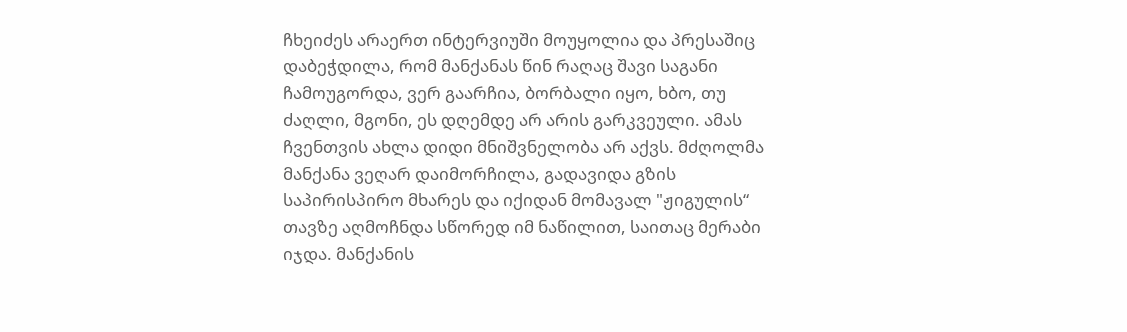ჩხეიძეს არაერთ ინტერვიუში მოუყოლია და პრესაშიც დაბეჭდილა, რომ მანქანას წინ რაღაც შავი საგანი ჩამოუგორდა, ვერ გაარჩია, ბორბალი იყო, ხბო, თუ ძაღლი, მგონი, ეს დღემდე არ არის გარკვეული. ამას ჩვენთვის ახლა დიდი მნიშვნელობა არ აქვს. მძღოლმა მანქანა ვეღარ დაიმორჩილა, გადავიდა გზის საპირისპირო მხარეს და იქიდან მომავალ "ჟიგულის“ თავზე აღმოჩნდა სწორედ იმ ნაწილით, საითაც მერაბი იჯდა. მანქანის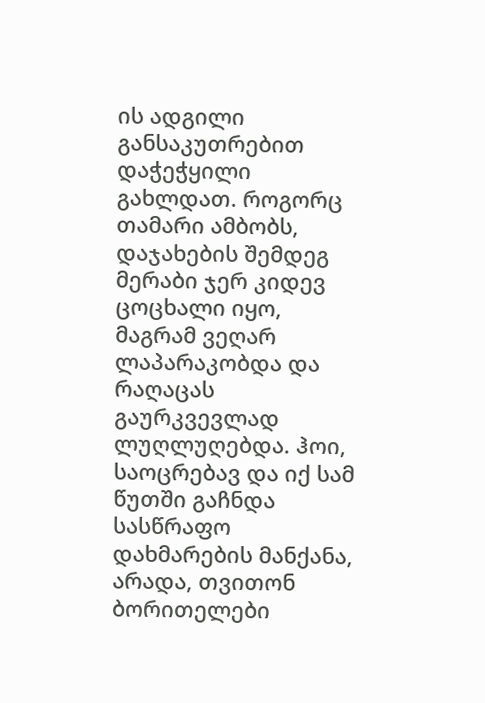ის ადგილი განსაკუთრებით დაჭეჭყილი გახლდათ. როგორც თამარი ამბობს, დაჯახების შემდეგ მერაბი ჯერ კიდევ ცოცხალი იყო, მაგრამ ვეღარ ლაპარაკობდა და რაღაცას გაურკვევლად ლუღლუღებდა. ჰოი, საოცრებავ და იქ სამ წუთში გაჩნდა სასწრაფო დახმარების მანქანა, არადა, თვითონ ბორითელები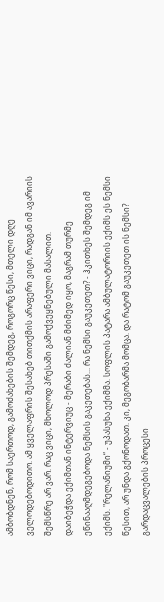ამბობდნენ, რომ საერთოდ, გამოძახების შემდეგ, როგორც წესი, მთელი დღე ველოდებოდითო. ამ ყველაფრის შესახებ თითქმის არაფერი ვიცი, რადგან იმ ავარიის შემსწრე არ ვარ. რაც ვიცი, მხოლოდ პრესაში გამოქვეყნებული მასალით.
დაიბეჭდა ექიმთან ინტერვიუც - მერაბი ძალიან მძიმედ იყო, მაგრამ თურმე ეწინააღმდეგებოდა ნემსის გაკეთებას... რა ნემსი გაუკეთეთ? - ჰკითხეს შემდეგ იმ ექიმს. "რელანიუმი“ - უპასუხა ექიმმა. სოფლის პატარა ამბულატორიის ექიმს ეს ნემსი წესით, არ უნდა გქონოდათ. კი, მეგობარმა მომცა. და რატომ გაუკეთეთ ის ნემსი? გარდაცვალების პროცესი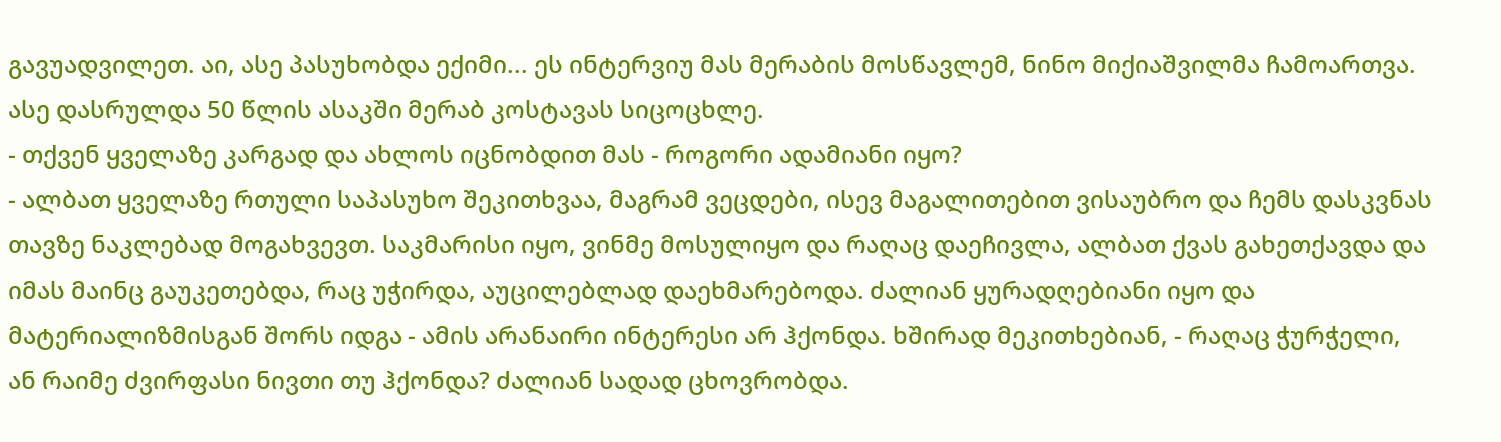გავუადვილეთ. აი, ასე პასუხობდა ექიმი... ეს ინტერვიუ მას მერაბის მოსწავლემ, ნინო მიქიაშვილმა ჩამოართვა. ასე დასრულდა 50 წლის ასაკში მერაბ კოსტავას სიცოცხლე.
- თქვენ ყველაზე კარგად და ახლოს იცნობდით მას - როგორი ადამიანი იყო?
- ალბათ ყველაზე რთული საპასუხო შეკითხვაა, მაგრამ ვეცდები, ისევ მაგალითებით ვისაუბრო და ჩემს დასკვნას თავზე ნაკლებად მოგახვევთ. საკმარისი იყო, ვინმე მოსულიყო და რაღაც დაეჩივლა, ალბათ ქვას გახეთქავდა და იმას მაინც გაუკეთებდა, რაც უჭირდა, აუცილებლად დაეხმარებოდა. ძალიან ყურადღებიანი იყო და მატერიალიზმისგან შორს იდგა - ამის არანაირი ინტერესი არ ჰქონდა. ხშირად მეკითხებიან, - რაღაც ჭურჭელი, ან რაიმე ძვირფასი ნივთი თუ ჰქონდა? ძალიან სადად ცხოვრობდა.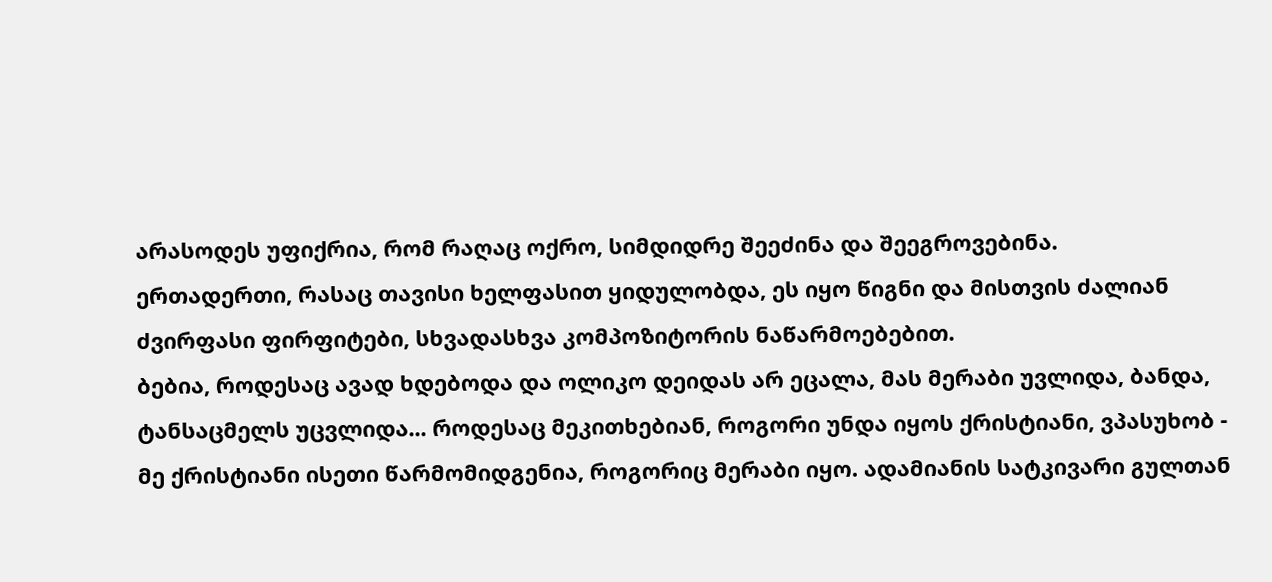არასოდეს უფიქრია, რომ რაღაც ოქრო, სიმდიდრე შეეძინა და შეეგროვებინა.
ერთადერთი, რასაც თავისი ხელფასით ყიდულობდა, ეს იყო წიგნი და მისთვის ძალიან ძვირფასი ფირფიტები, სხვადასხვა კომპოზიტორის ნაწარმოებებით.
ბებია, როდესაც ავად ხდებოდა და ოლიკო დეიდას არ ეცალა, მას მერაბი უვლიდა, ბანდა, ტანსაცმელს უცვლიდა... როდესაც მეკითხებიან, როგორი უნდა იყოს ქრისტიანი, ვპასუხობ - მე ქრისტიანი ისეთი წარმომიდგენია, როგორიც მერაბი იყო. ადამიანის სატკივარი გულთან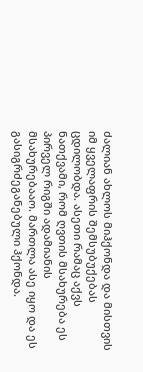ძალიან ახლოს მიჰქონდა და მისთვის იმ ყველაფრის შემსუბუქებას ცდილობდა. ასეთი რამაც აქვს ნათქვამი, რომ ღვთის მსახურება ეს პირველ რიგში ადამიანის მსახურებააო. მართლა ასე იყო და ეს გასიგრძეგანებული ჰქონდა.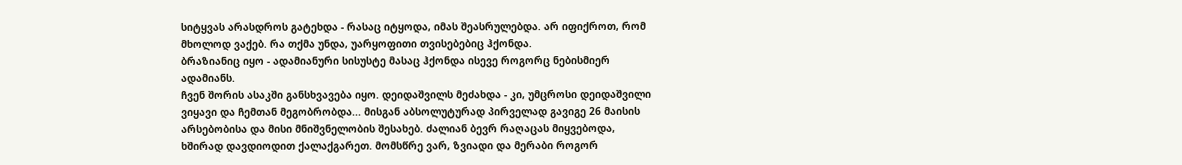სიტყვას არასდროს გატეხდა - რასაც იტყოდა, იმას შეასრულებდა. არ იფიქროთ, რომ მხოლოდ ვაქებ. რა თქმა უნდა, უარყოფითი თვისებებიც ჰქონდა.
ბრაზიანიც იყო - ადამიანური სისუსტე მასაც ჰქონდა ისევე როგორც ნებისმიერ ადამიანს.
ჩვენ შორის ასაკში განსხვავება იყო. დეიდაშვილს მეძახდა - კი, უმცროსი დეიდაშვილი ვიყავი და ჩემთან მეგობრობდა... მისგან აბსოლუტურად პირველად გავიგე 26 მაისის არსებობისა და მისი მნიშვნელობის შესახებ. ძალიან ბევრ რაღაცას მიყვებოდა, ხშირად დავდიოდით ქალაქგარეთ. მომსწრე ვარ, ზვიადი და მერაბი როგორ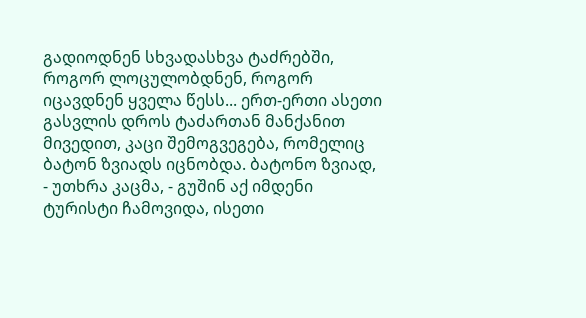გადიოდნენ სხვადასხვა ტაძრებში, როგორ ლოცულობდნენ, როგორ იცავდნენ ყველა წესს... ერთ-ერთი ასეთი გასვლის დროს ტაძართან მანქანით მივედით, კაცი შემოგვეგება, რომელიც ბატონ ზვიადს იცნობდა. ბატონო ზვიად, - უთხრა კაცმა, - გუშინ აქ იმდენი ტურისტი ჩამოვიდა, ისეთი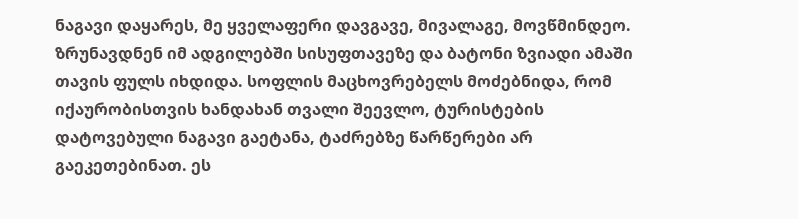ნაგავი დაყარეს, მე ყველაფერი დავგავე, მივალაგე, მოვწმინდეო. ზრუნავდნენ იმ ადგილებში სისუფთავეზე და ბატონი ზვიადი ამაში თავის ფულს იხდიდა. სოფლის მაცხოვრებელს მოძებნიდა, რომ იქაურობისთვის ხანდახან თვალი შეევლო, ტურისტების დატოვებული ნაგავი გაეტანა, ტაძრებზე წარწერები არ გაეკეთებინათ. ეს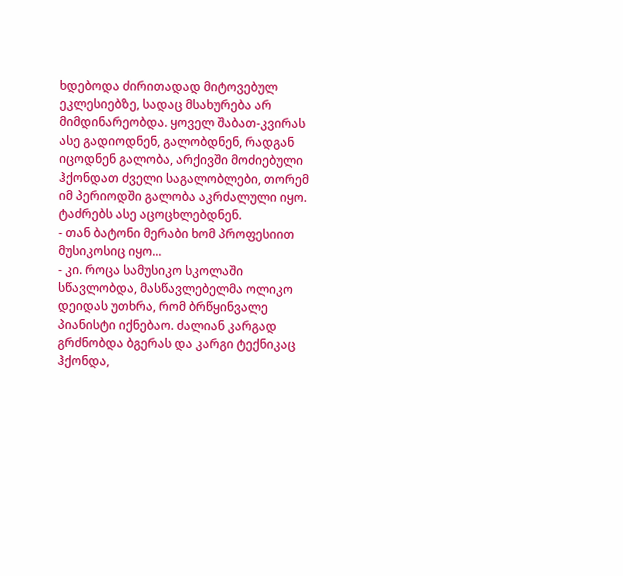ხდებოდა ძირითადად მიტოვებულ ეკლესიებზე, სადაც მსახურება არ მიმდინარეობდა. ყოველ შაბათ-კვირას ასე გადიოდნენ, გალობდნენ, რადგან იცოდნენ გალობა, არქივში მოძიებული ჰქონდათ ძველი საგალობლები, თორემ იმ პერიოდში გალობა აკრძალული იყო. ტაძრებს ასე აცოცხლებდნენ.
- თან ბატონი მერაბი ხომ პროფესიით მუსიკოსიც იყო...
- კი. როცა სამუსიკო სკოლაში სწავლობდა, მასწავლებელმა ოლიკო დეიდას უთხრა, რომ ბრწყინვალე პიანისტი იქნებაო. ძალიან კარგად გრძნობდა ბგერას და კარგი ტექნიკაც ჰქონდა,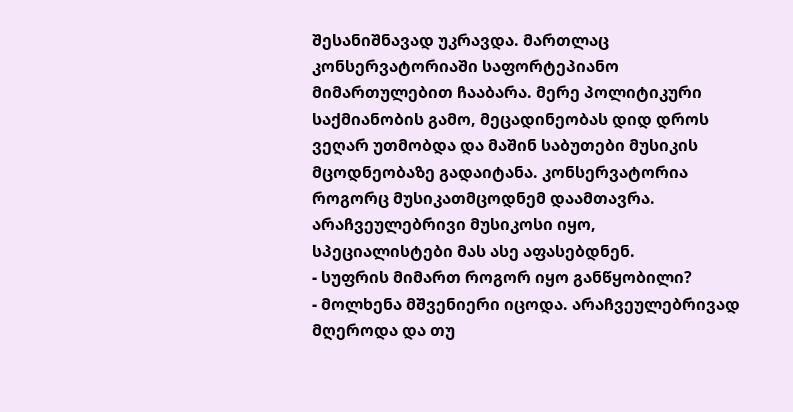შესანიშნავად უკრავდა. მართლაც კონსერვატორიაში საფორტეპიანო მიმართულებით ჩააბარა. მერე პოლიტიკური საქმიანობის გამო, მეცადინეობას დიდ დროს ვეღარ უთმობდა და მაშინ საბუთები მუსიკის მცოდნეობაზე გადაიტანა. კონსერვატორია როგორც მუსიკათმცოდნემ დაამთავრა. არაჩვეულებრივი მუსიკოსი იყო, სპეციალისტები მას ასე აფასებდნენ.
- სუფრის მიმართ როგორ იყო განწყობილი?
- მოლხენა მშვენიერი იცოდა. არაჩვეულებრივად მღეროდა და თუ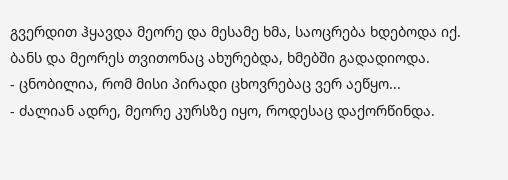გვერდით ჰყავდა მეორე და მესამე ხმა, საოცრება ხდებოდა იქ. ბანს და მეორეს თვითონაც ახურებდა, ხმებში გადადიოდა.
- ცნობილია, რომ მისი პირადი ცხოვრებაც ვერ აეწყო...
- ძალიან ადრე, მეორე კურსზე იყო, როდესაც დაქორწინდა.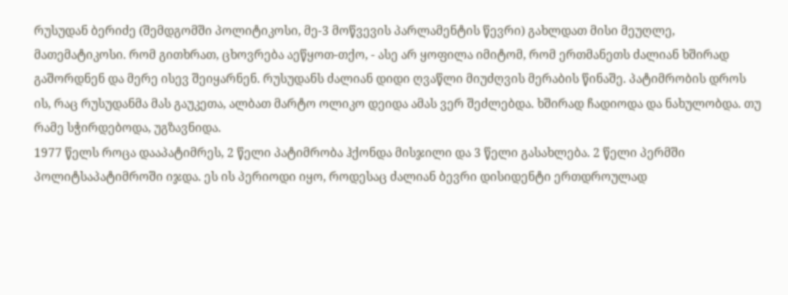რუსუდან ბერიძე (შემდგომში პოლიტიკოსი, მე-3 მოწვევის პარლამენტის წევრი) გახლდათ მისი მეუღლე, მათემატიკოსი. რომ გითხრათ, ცხოვრება აეწყოთ-თქო, - ასე არ ყოფილა იმიტომ, რომ ერთმანეთს ძალიან ხშირად გაშორდნენ და მერე ისევ შეიყარნენ. რუსუდანს ძალიან დიდი ღვაწლი მიუძღვის მერაბის წინაშე. პატიმრობის დროს ის, რაც რუსუდანმა მას გაუკეთა, ალბათ მარტო ოლიკო დეიდა ამას ვერ შეძლებდა. ხშირად ჩადიოდა და ნახულობდა. თუ რამე სჭირდებოდა, უგზავნიდა.
1977 წელს როცა დააპატიმრეს, 2 წელი პატიმრობა ჰქონდა მისჯილი და 3 წელი გასახლება. 2 წელი პერმში პოლიტსაპატიმროში იჯდა. ეს ის პერიოდი იყო, როდესაც ძალიან ბევრი დისიდენტი ერთდროულად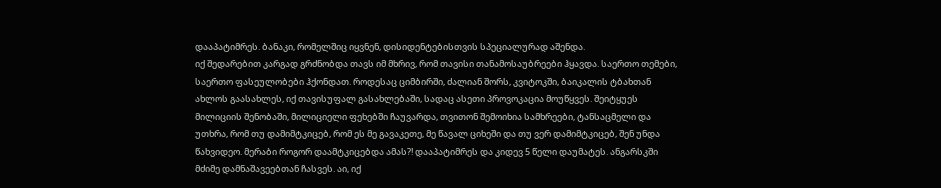დააპატიმრეს. ბანაკი, რომელშიც იყვნენ, დისიდენტებისთვის სპეციალურად აშენდა.
იქ შედარებით კარგად გრძნობდა თავს იმ მხრივ, რომ თავისი თანამოსაუბრეები ჰყავდა. საერთო თემები, საერთო ფასეულობები ჰქონდათ. როდესაც ციმბირში, ძალიან შორს, კვიტოკში, ბაიკალის ტბახთან ახლოს გაასახლეს, იქ თავისუფალ გასახლებაში, სადაც ასეთი პროვოკაცია მოუწყვეს. შეიტყუეს მილიციის შენობაში, მილიციელი ფეხებში ჩაუვარდა, თვითონ შემოიხია სამხრეები, ტანსაცმელი და უთხრა, რომ თუ დამიმტკიცებ, რომ ეს მე გავაკეთე, მე წავალ ციხეში და თუ ვერ დამიმტკიცებ, შენ უნდა წახვიდეო. მერაბი როგორ დაამტკიცებდა ამას?! დააპატიმრეს და კიდევ 5 წელი დაუმატეს. ანგარსკში მძიმე დამნაშავეებთან ჩასვეს. აი, იქ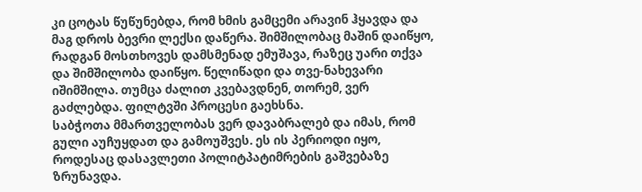კი ცოტას წუწუნებდა, რომ ხმის გამცემი არავინ ჰყავდა და მაგ დროს ბევრი ლექსი დაწერა. შიმშილობაც მაშინ დაიწყო, რადგან მოსთხოვეს დამსმენად ემუშავა, რაზეც უარი თქვა და შიმშილობა დაიწყო. წელიწადი და თვე-ნახევარი იშიმშილა. თუმცა ძალით კვებავდნენ, თორემ, ვერ გაძლებდა. ფილტვში პროცესი გაეხსნა.
საბჭოთა მმართველობას ვერ დავაბრალებ და იმას, რომ გული აუჩუყდათ და გამოუშვეს. ეს ის პერიოდი იყო, როდესაც დასავლეთი პოლიტპატიმრების გაშვებაზე ზრუნავდა.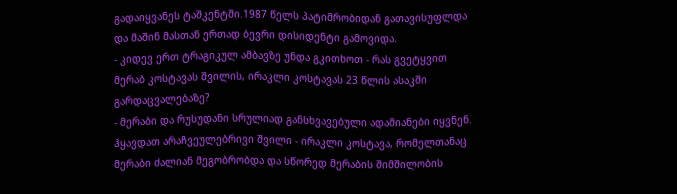გადაიყვანეს ტაშკენტში.1987 წელს პატიმრობიდან გათავისუფლდა და მაშინ მასთან ერთად ბევრი დისიდენტი გამოვიდა.
- კიდევ ერთ ტრაგიკულ ამბავზე უნდა გკითხოთ - რას გვეტყვით მერაბ კოსტავას შვილის, ირაკლი კოსტავას 23 წლის ასაკში გარდაცვალებაზე?
- მერაბი და რუსუდანი სრულიად განსხვავებული ადამიანები იყვნენ. ჰყავდათ არაჩვეულებრივი შვილი - ირაკლი კოსტავა, რომელთანაც მერაბი ძალიან მეგობრობდა და სწორედ მერაბის შიმშილობის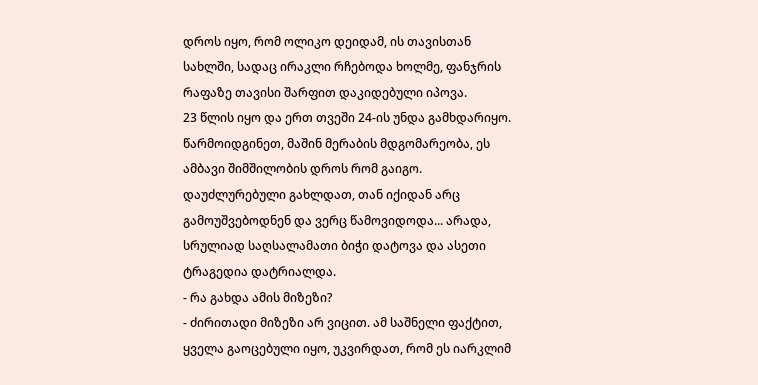დროს იყო, რომ ოლიკო დეიდამ, ის თავისთან სახლში, სადაც ირაკლი რჩებოდა ხოლმე, ფანჯრის რაფაზე თავისი შარფით დაკიდებული იპოვა.
23 წლის იყო და ერთ თვეში 24-ის უნდა გამხდარიყო. წარმოიდგინეთ, მაშინ მერაბის მდგომარეობა, ეს ამბავი შიმშილობის დროს რომ გაიგო. დაუძლურებული გახლდათ, თან იქიდან არც გამოუშვებოდნენ და ვერც წამოვიდოდა... არადა, სრულიად საღსალამათი ბიჭი დატოვა და ასეთი ტრაგედია დატრიალდა.
- რა გახდა ამის მიზეზი?
- ძირითადი მიზეზი არ ვიცით. ამ საშნელი ფაქტით, ყველა გაოცებული იყო, უკვირდათ, რომ ეს იარკლიმ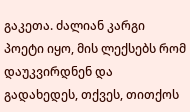გაკეთა. ძალიან კარგი პოეტი იყო, მის ლექსებს რომ დაუკვირდნენ და გადახედეს, თქვეს, თითქოს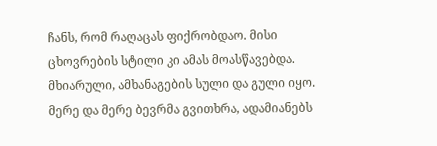ჩანს, რომ რაღაცას ფიქრობდაო. მისი ცხოვრების სტილი კი ამას მოასწავებდა. მხიარული, ამხანაგების სული და გული იყო. მერე და მერე ბევრმა გვითხრა, ადამიანებს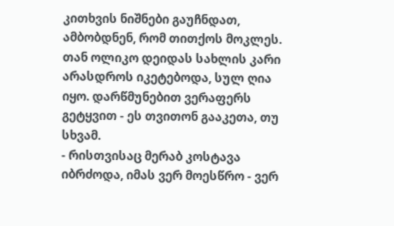კითხვის ნიშნები გაუჩნდათ, ამბობდნენ, რომ თითქოს მოკლეს. თან ოლიკო დეიდას სახლის კარი არასდროს იკეტებოდა, სულ ღია იყო. დარწმუნებით ვერაფერს გეტყვით - ეს თვითონ გააკეთა, თუ სხვამ.
- რისთვისაც მერაბ კოსტავა იბრძოდა, იმას ვერ მოესწრო - ვერ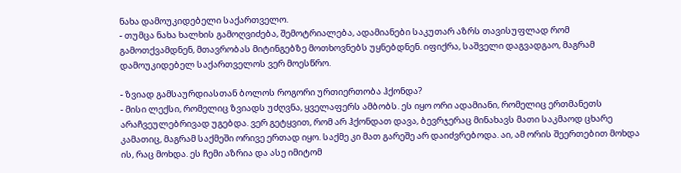ნახა დამოუკიდებელი საქართველო.
- თუმცა ნახა ხალხის გამოღვიძება, შემოტრიალება, ადამიანები საკუთარ აზრს თავისუფლად რომ გამოთქვამდნენ, მთავრობას მიტინგებზე მოთხოვნებს უყნებდნენ. იფიქრა, საშველი დაგვადგაო, მაგრამ დამოუკიდებელ საქართველოს ვერ მოესწრო.

- ზვიად გამსაურდიასთან ბოლოს როგორი ურთიერთობა ჰქონდა?
- მისი ლექსი, რომელიც ზვიადს უძღვნა, ყველაფერს ამბობს. ეს იყო ორი ადამიანი, რომელიც ერთმანეთს არაჩვეულებრივად უგებდა. ვერ გეტყვით, რომ არ ჰქონდათ დავა, ბევრჯერაც მინახავს მათი საკმაოდ ცხარე კამათიც, მაგრამ საქმეში ორივე ერთად იყო. საქმე კი მათ გარეშე არ დაიძვრებოდა. აი, ამ ორის შეერთებით მოხდა ის, რაც მოხდა. ეს ჩემი აზრია და ასე იმიტომ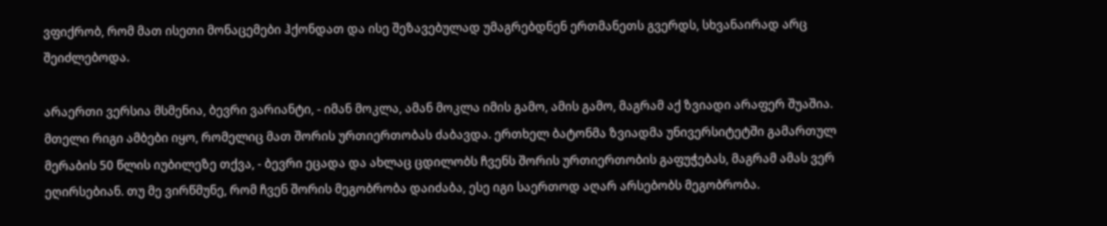ვფიქრობ, რომ მათ ისეთი მონაცემები ჰქონდათ და ისე შეზავებულად უმაგრებდნენ ერთმანეთს გვერდს, სხვანაირად არც შეიძლებოდა.

არაერთი ვერსია მსმენია, ბევრი ვარიანტი, - იმან მოკლა, ამან მოკლა იმის გამო, ამის გამო, მაგრამ აქ ზვიადი არაფერ შუაშია. მთელი რიგი ამბები იყო, რომელიც მათ შორის ურთიერთობას ძაბავდა. ერთხელ ბატონმა ზვიადმა უნივერსიტეტში გამართულ მერაბის 50 წლის იუბილეზე თქვა, - ბევრი ეცადა და ახლაც ცდილობს ჩვენს შორის ურთიერთობის გაფუჭებას, მაგრამ ამას ვერ ეღირსებიან. თუ მე ვირწმუნე, რომ ჩვენ შორის მეგობრობა დაიძაბა, ესე იგი საერთოდ აღარ არსებობს მეგობრობა.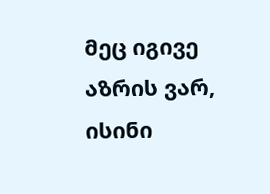მეც იგივე აზრის ვარ, ისინი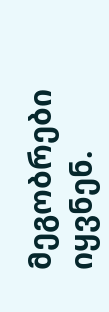მეგობრები იყვნენ.